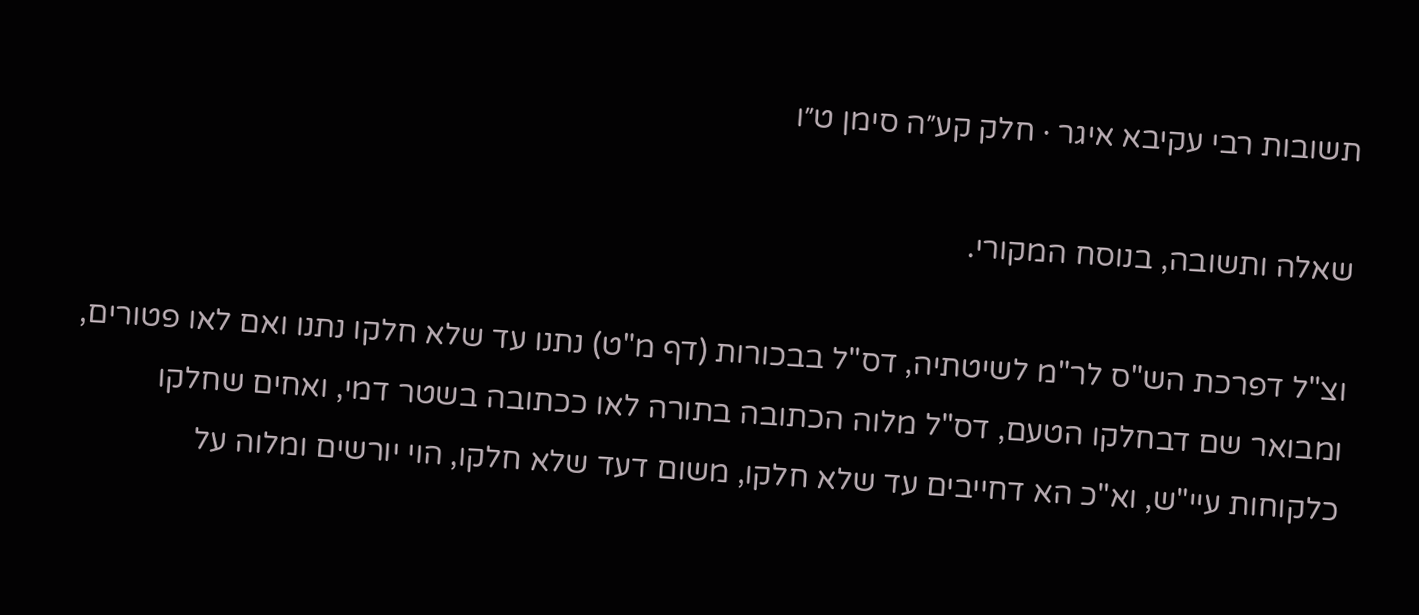תשובות רבי עקיבא איגר · חלק קע״ה סימן ט״ו

שאלה ותשובה, בנוסח המקורי.

וצ"ל דפרכת הש"ס לר"מ לשיטתיה, דס"ל בבכורות (דף מ"ט) נתנו עד שלא חלקו נתנו ואם לאו פטורים, ומבואר שם דבחלקו הטעם, דס"ל מלוה הכתובה בתורה לאו ככתובה בשטר דמי, ואחים שחלקו כלקוחות עיי"ש, וא"כ הא דחייבים עד שלא חלקו, משום דעד שלא חלקו, הוי יורשים ומלוה על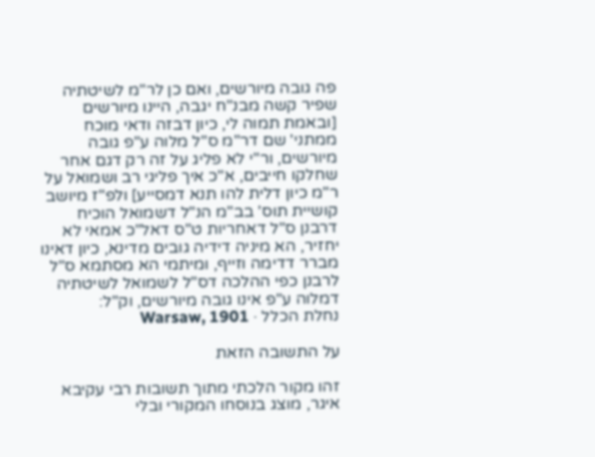פה גובה מיורשים, ואם כן לר"מ לשיטתיה שפיר קשה מבנ"ח יגבה, היינו מיורשים [ובאמת תמוה לי, כיון דבזה ודאי מוכח ממתני' שם דר"מ ס"ל מלוה ע"פ גובה מיורשים, ור"י לא פליג על זה רק דגם אחר שחלקו חייבים, א"כ איך פליגי רב ושמואל על ר"מ כיון דלית להו תנא דמסייע] ולפ"ז מיושב קושיית תוס' בב"מ הנ"ל דשמואל הוכיח דרבנן ס"ל דאחריות ט"ס דאל"כ אמאי לא יחזיר, הא מיניה דידיה גובים מדינא, כיון דאינו מברר דדימה וזייף, ומיתמי הא מסתמא ס"ל לרבנן כפי ההלכה דס"ל לשמואל לשיטתיה דמלוה ע"פ אינו גובה מיורשים, וק"ל:
נחלת הכלל · Warsaw, 1901

על התשובה הזאת

זהו מקור הלכתי מתוך תשובות רבי עקיבא איגר, מוצג בנוסחו המקורי ובלי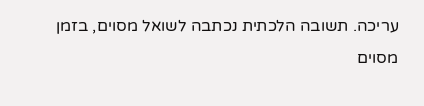עריכה. תשובה הלכתית נכתבה לשואל מסוים, בזמן מסוים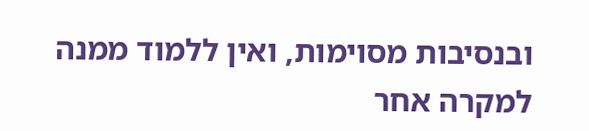ובנסיבות מסוימות, ואין ללמוד ממנה למקרה אחר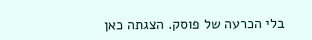בלי הכרעה של פוסק. הצגתה כאן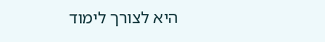היא לצורך לימוד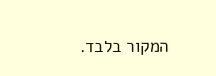המקור בלבד.